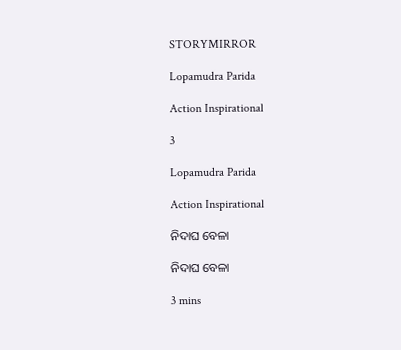STORYMIRROR

Lopamudra Parida

Action Inspirational

3

Lopamudra Parida

Action Inspirational

ନିଦାଘ ବେଳା

ନିଦାଘ ବେଳା

3 mins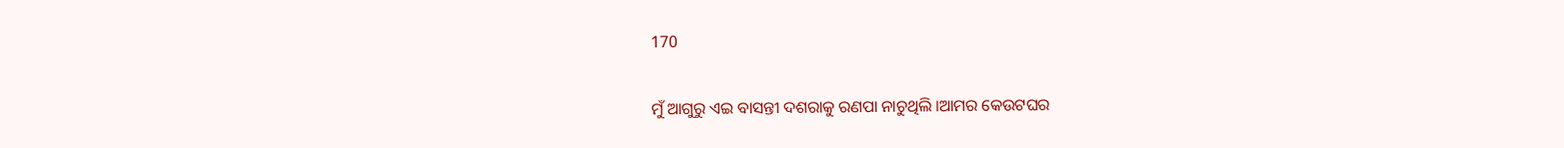170


ମୁଁ ଆଗୁରୁ ଏଇ ବାସନ୍ତୀ ଦଶରାକୁ ରଣପା ନାଚୁଥିଲି ।ଆମର କେଉଟଘର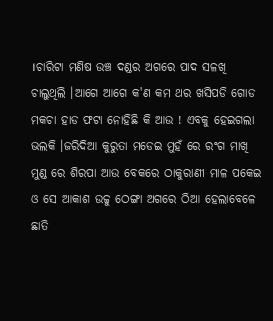।ଚାରିଟା ମଣିଷ ଉଞ୍ଚ ଦଣ୍ଡର ଅଗରେ ପାଦ ସଳଖି ଚାଲୁଥିଲି ।ଆଗେ ଆଗେ କ'ଣ କମ ଥର ଖସିପଡି ଗୋଡ ମକଚା ହାଡ ଫଟା ନୋହିଛି କି ଆଉ ! ଏବକୁ ହେଇଗଲା ଭଲକି ।ଜରିଦିଆ କୁରୁତା ମଡେଇ ମୁହଁ ରେ ରଂଗ ମାଖି ମୁଣ୍ଡ ରେ ଶିରପା ଆଉ ବେକରେ ଠାକୁରାଣୀ ମାଳ ପକେଇ ଓ ସେ ଆକାଶ ଉଚ୍ଚୁ ଠେଙ୍ଗା ଅଗରେ ଠିଆ ହେଲାବେଳେ ଛାତି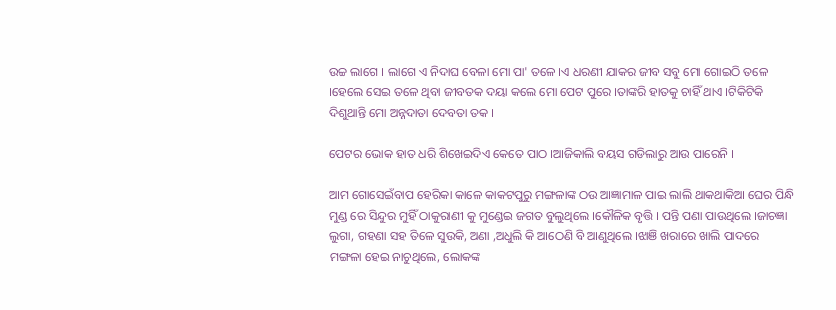ଉଚ୍ଚ ଲାଗେ । ଲାଗେ ଏ ନିଦାଘ ବେଳା ମୋ ପା' ତଳେ ।ଏ ଧରଣୀ ଯାକର ଜୀବ ସବୁ ମୋ ଗୋଇଠି ତଳେ ।ହେଲେ ସେଇ ତଳେ ଥିବା ଜୀବତକ ଦୟା କଲେ ମୋ ପେଟ ପୁରେ ।ତାଙ୍କରି ହାତକୁ ଚାହିଁ ଥାଏ ।ଟିକିଟିକି ଦିଶୁଥାନ୍ତି ମୋ ଅନ୍ନଦାତା ଦେବତା ତକ ।

ପେଟର ଭୋକ ହାତ ଧରି ଶିଖେଇଦିଏ କେତେ ପାଠ ।ଆଜିକାଲି ବୟସ ଗଡିଲାରୁ ଆଉ ପାରେନି ।

ଆମ ଗୋସେଇଁବାପ ହେରିକା କାଳେ କାକଟପୁରୁ ମଙ୍ଗଳାଙ୍କ ଠଉ ଆଜ୍ଞାମାଳ ପାଇ ଲାଲି ଥାକଥାକିଆ ଘେର ପିନ୍ଧି ମୁଣ୍ଡ ରେ ସିନ୍ଦୁର ମୁହିଁ ଠାକୁରାଣୀ କୁ ମୁଣ୍ଡେଇ ଜଗତ ବୁଲୁଥିଲେ ।କୌଳିକ ବୃତ୍ତି । ପନ୍ତି ପଣା ପାଉଥିଲେ ।ଜାଚଜ୍ଞା ଲୁଗା, ଗହଣା ସହ ତିଳେ ସୁଉକି, ଅଣା ,ଅଧୁଲି କି ଆଠେଣି ବି ଆଣୁଥିଲେ ।ଝାଞି ଖରାରେ ଖାଲି ପାଦରେ ମଙ୍ଗଳା ହେଇ ନାଚୁଥିଲେ, ଲୋକଙ୍କ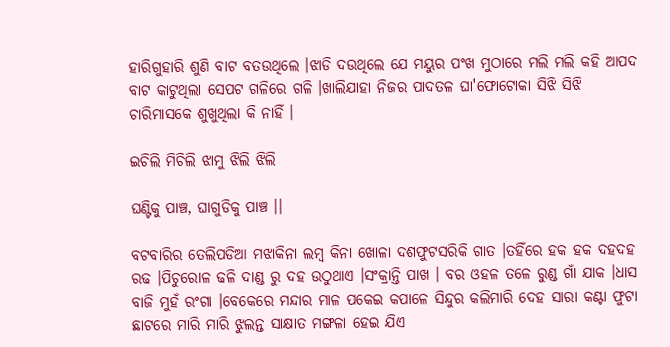ହାରିଗୁହାରି ଶୁଣି ବାଟ ବତଉଥିଲେ ।ଝାଡି ଦଉଥିଲେ ଯେ ମୟୁର ପଂଖ ମୁଠାରେ ମଲି ମଲି କହି ଆପଦ ବାଟ କାଟୁଥିଲା ସେପଟ ଗଳିରେ ଗଳି ।ଖାଲିଯାହା ନିଜର ପାଦତଳ ଘା'ଫୋଟୋକା ସିଝି ସିଝି ଚାରିମାସକେ ଶୁଖୁଥିଲା କି ନାହିଁ ।

ଇଚିଲି ମିଚିଲି ଝାମୁ ଝିଲି ଝିଲି

ଘଣ୍ଟିକୁ ପାଞ୍ଚ, ଘାଗୁଡିକୁ ପାଞ୍ଚ ।।

ବଟବାରିର ତେଲିପଡିଆ ମଝାକିନା ଲମ୍ବ କିନା ଖୋଳା ଦଶଫୁଟସରିକି ଗାତ ।ତହିଁରେ ହକ ହକ ଦହଦହ ରଢ ।ପିଚୁରୋଳ ଢଳି ଦାଣ୍ଡ ରୁ ଦହ ଉଠୁଥାଏ ।ସଂକ୍ରାନ୍ତି ପାଖ । ବର ଓହଳ ତଳେ ରୁଣ୍ଡ ଗାଁ ଯାକ ।ଧାସ ବାଜି ମୁହଁ ରଂଗା ।ବେକେରେ ମନ୍ଦାର ମାଳ ପକେଇ କପାଳେ ସିନ୍ଦୁର କଲିମାରି ଦେହ ସାରା କଣ୍ଟା ଫୁଟା ଛାଟରେ ମାରି ମାରି ଝୁଲନ୍ତ ସାକ୍ଷାତ ମଙ୍ଗଳା ହେଇ ଯିଏ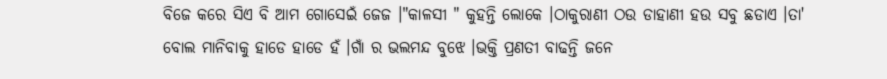ବିଜେ କରେ ସିଏ ବି ଆମ ଗୋସେଇଁ ଜେଜ ।"କାଳସୀ " କୁହନ୍ତି ଲୋକେ ।ଠାକୁରାଣୀ ଠଉ ଡାହାଣୀ ହଉ ସବୁ ଛଡାଏ ।ତା' ବୋଲ ମାନିବାକୁ ହାଡେ ହାଡେ ହଁ ।ଗାଁ ର ଭଲମନ୍ଦ ବୁଝେ ।ଭକ୍ତି ପ୍ରଣତୀ ବାଢନ୍ତି ଜନେ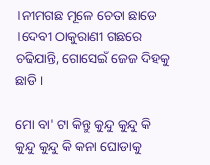।ନୀମଗଛ ମୂଳେ ଚେତା ଛାଡେ ।ଦେବୀ ଠାକୁରାଣୀ ଗଛରେ ଚଢିଯାନ୍ତି, ଗୋସେଇଁ ଜେଜ ଦିହକୁ ଛାଡି ।

ମୋ ବା' ଟା କିନ୍ତୁ କୁନ୍ଦୁ କୁନ୍ଦୁ କି କୁନ୍ଦୁ କୁନ୍ଦୁ କି କନା ଘୋଡାକୁ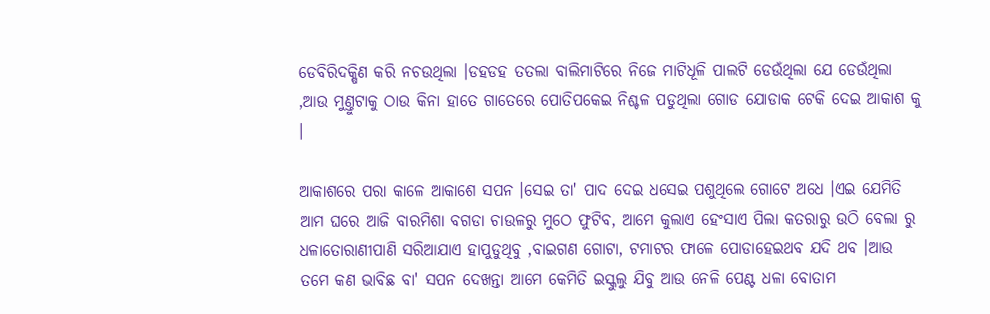ଡେବିରିଦକ୍ଷିଣ କରି ନଚଉଥିଲା ।ଡହଡହ ତତଲା ବାଲିମାଟିରେ ନିଜେ ମାଟିଧୂଳି ପାଲଟି ଡେଉଁଥିଲା ଯେ ଡେଉଁଥିଲା ,ଆଉ ମୁଣ୍ତୁଟାକୁ ଠାଉ କିନା ହାତେ ଗାତେରେ ପୋତିପକେଇ ନିଶ୍ଚଳ ପଡୁଥିଲା ଗୋଡ ଯୋଡାକ ଟେକି ଦେଇ ଆକାଶ କୁ ।

ଆକାଶରେ ପରା କାଳେ ଆକାଶେ ସପନ ।ସେଇ ତା' ପାଦ ଦେଇ ଧସେଇ ପଶୁଥିଲେ ଗୋଟେ ଅଧେ ।ଏଇ ଯେମିତି ଆମ ଘରେ ଆଜି ବାରମିଶା ବଗଡା ଚାଉଳରୁ ମୁଠେ ଫୁଟିବ, ଆମେ କୁଲାଏ ହେଂସାଏ ପିଲା କତରାରୁ ଉଠି ବେଲା ରୁ ଧଳାତୋରାଣୀପାଣି ସରିଆଯାଏ ହାପୁଡୁଥିବୁ ,ବାଇଗଣ ଗୋଟା, ଟମାଟର ଫାଳେ ପୋଡାହେଇଥବ ଯଦି ଥବ ।ଆଉ ତମେ କଣ ଭାବିଛ ବା' ସପନ ଦେଖନ୍ତା ଆମେ କେମିତି ଇସ୍କୁଲୁ ଯିବୁ ଆଉ ନେଳି ପେଣ୍ଟ ଧଳା ବୋତାମ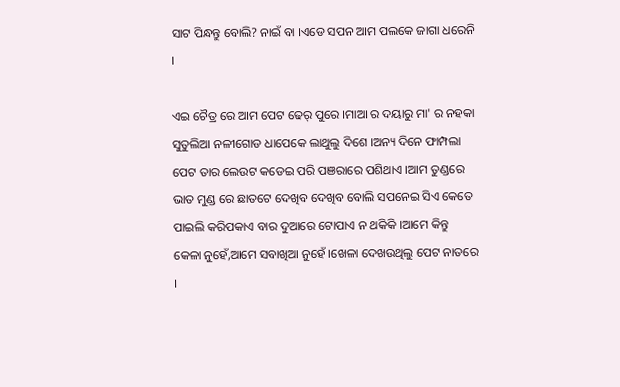ସାଟ ପିନ୍ଧନ୍ତୁ ବୋଲି? ନାଇଁ ବା ।ଏଡେ ସପନ ଆମ ପଲକେ ଜାଗା ଧରେନି ।

ଏଇ ଚୈତ୍ର ରେ ଆମ ପେଟ ଢେର୍ ପୁରେ ।ମାଆ ର ଦୟାରୁ ମା' ର ନହକା ସୁତୁଲିଆ ନଳୀଗୋଡ ଧାପେକେ ଲାଥୁଲୁ ଦିଶେ ।ଅନ୍ୟ ଦିନେ ଫାମ୍ପଲା ପେଟ ତାର ଲେଉଟ କଡେଇ ପରି ପଞରାରେ ପଶିଥାଏ ।ଆମ ତୁଣ୍ଡରେ ଭାତ ମୁଣ୍ଡ ରେ ଛାତଟେ ଦେଖିବ ଦେଖିବ ବୋଲି ସପନେଇ ସିଏ କେତେ ପାଇଲି କରିପକାଏ ବାର ଦୁଆରେ ଟୋପାଏ ନ ଥକିକି ।ଆମେ କିନ୍ତୁ କେଳା ନୁହେଁ,ଆମେ ସବାଖିଆ ନୁହେଁ ।ଖେଳା ଦେଖଉଥିଲୁ ପେଟ ନାତରେ ।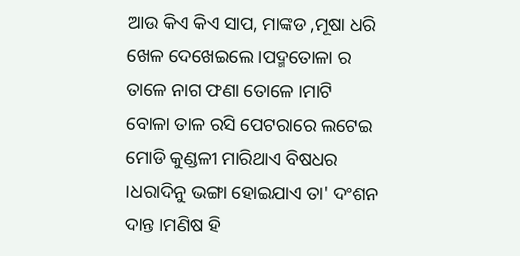ଆଉ କିଏ କିଏ ସାପ, ମାଙ୍କଡ ,ମୂଷା ଧରି ଖେଳ ଦେଖେଇଲେ ।ପଦ୍ମତୋଳା ର ତାଳେ ନାଗ ଫଣା ତୋଳେ ।ମାଟି ବୋଳା ତାଳ ରସି ପେଟରାରେ ଲଟେଇ ମୋଡି କୁଣ୍ଡଳୀ ମାରିଥାଏ ବିଷଧର ।ଧରାଦିନୁ ଭଙ୍ଗା ହୋଇଯାଏ ତା' ଦଂଶନ ଦାନ୍ତ ।ମଣିଷ ହି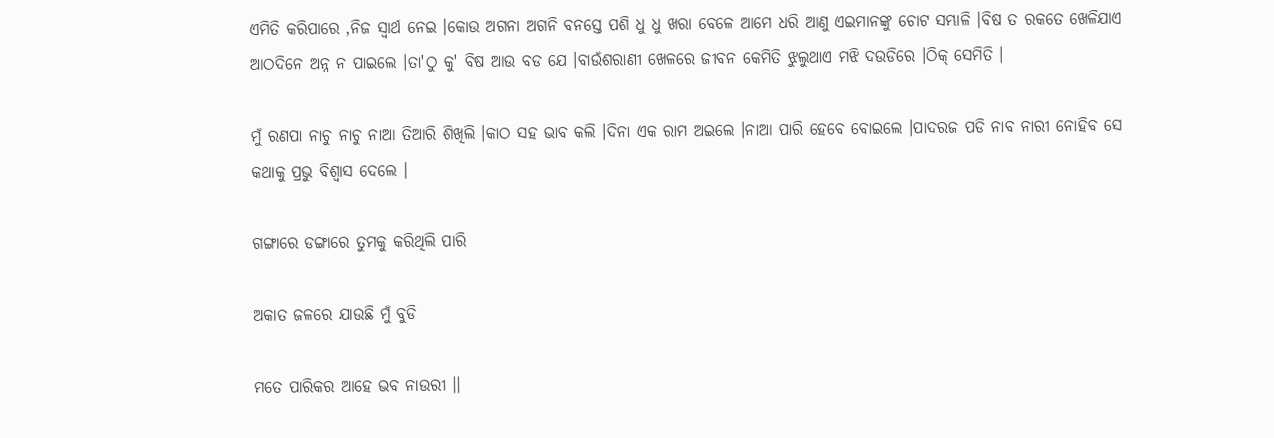ଏମିତି କରିପାରେ ,ନିଜ ସ୍ବାର୍ଥ ନେଇ ।କୋଉ ଅଗନା ଅଗନି ବନସ୍ତେ ପଶି ଧୁ ଧୁ ଖରା ବେଳେ ଆମେ ଧରି ଆଣୁ ଏଇମାନଙ୍କୁ ଚୋଟ ସମ୍ଭାଳି ।ବିଷ ତ ରକତେ ଖେଳିଯାଏ ଆଠଦିନେ ଅନ୍ନ ନ ପାଇଲେ ।ତା'ଠୁ କୁ' ବିଷ ଆଉ ବଡ ଯେ ।ବାଉଁଶରାଣୀ ଖେଳରେ ଜୀବନ କେମିତି ଝୁଲୁଥାଏ ମଝି ଦଉଡିରେ ।ଠିକ୍ ସେମିତି ।

ମୁଁ ରଣପା ନାଚୁ ନାଚୁ ନାଆ ତିଆରି ଶିଖିଲି ।କାଠ ସହ ଭାବ କଲି ।ଦିନା ଏକ ରାମ ଅଇଲେ ।ନାଆ ପାରି ହେବେ ବୋଇଲେ ।ପାଦରଜ ପଡି ନାବ ନାରୀ ନୋହିବ ସେ କଥାକୁ ପ୍ରଭୁ ବିଶ୍ବାସ ଦେଲେ ।

ଗଙ୍ଗାରେ ଡଙ୍ଗାରେ ତୁମକୁ କରିଥିଲି ପାରି

ଅକାତ ଜଳରେ ଯାଉଛି ମୁଁ ବୁଡି

ମତେ ପାରିକର ଆହେ ଭବ ନାଉରୀ ।।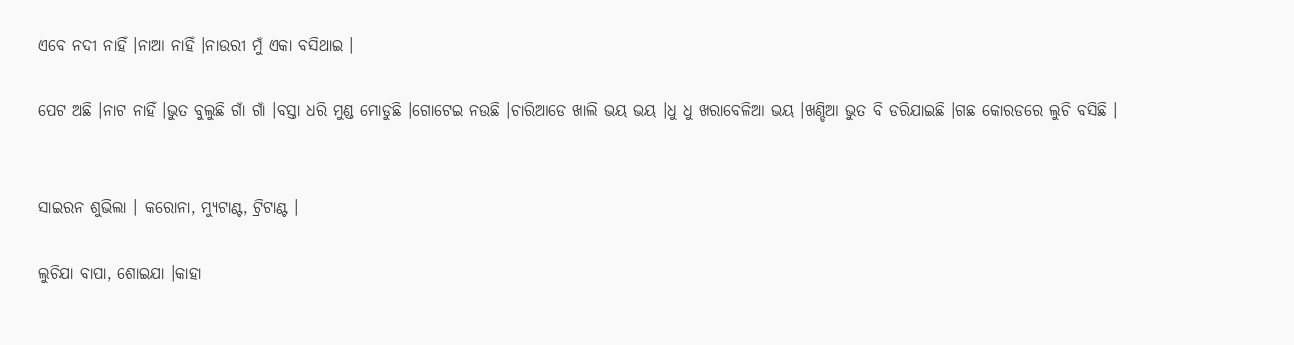ଏବେ ନଦୀ ନାହିଁ ।ନାଆ ନାହିଁ ।ନାଉରୀ ମୁଁ ଏକା ବସିଥାଇ ।

ପେଟ ଅଛି ।ନାଟ ନାହିଁ ।ଭୁତ ବୁଲୁଛି ଗାଁ ଗାଁ ।ବସ୍ତା ଧରି ମୁଣ୍ଡ ମୋଡୁଛି ।ଗୋଟେଇ ନଉଛି ।ଚାରିଆଡେ ଖାଲି ଭୟ ଭୟ ।ଧୁ ଧୁ ଖରାବେଳିଆ ଭୟ ।ଖଣ୍ଡିଆ ଭୁତ ବି ଡରିଯାଇଛି ।ଗଛ କୋରଡରେ ଲୁଚି ବସିଛି ।


ସାଇରନ ଶୁଭିଲା । କରୋନା, ମ୍ଯୁଟାଣ୍ଟ, ଟ୍ରିଟାଣ୍ଟ ।

ଲୁଚିଯା ବାପା, ଶୋଇଯା ।କାହା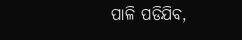ପାଳି ପଡିଯିବ,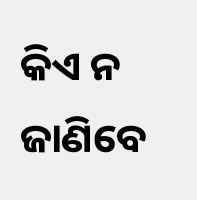କିଏ ନ ଜାଣିବେ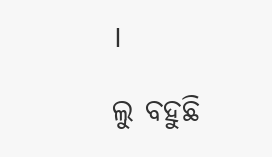।

ଲୁ ବହୁଛି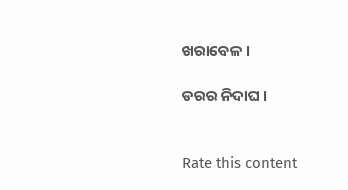ଖରାବେଳ ।

ଡରର ନିଦାଘ ।


Rate this content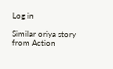Log in

Similar oriya story from Action